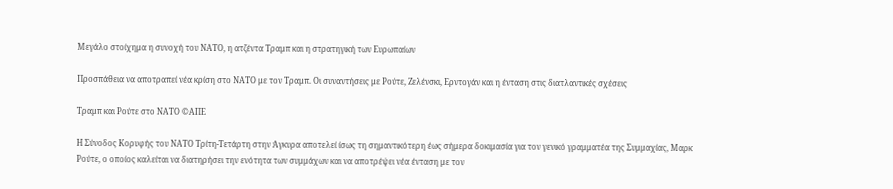Μεγάλο στοίχημα η συνοχή του ΝΑΤΟ, η ατζέντα Τραμπ και η στρατηγική των Ευρωπαίων

Προσπάθεια να αποτραπεί νέα κρίση στο ΝΑΤΟ με τον Τραμπ. Οι συναντήσεις με Ρούτε, Ζελένσκι, Ερντογάν και η ένταση στις διατλαντικές σχέσεις

Τραμπ και Ρούτε στο ΝΑΤΟ ©ΑΠΕ

Η Σύνοδος Κορυφής του ΝΑΤΟ Τρίτη-Τετάρτη στην Άγκυρα αποτελεί ίσως τη σημαντικότερη έως σήμερα δοκιμασία για τον γενικό γραμματέα της Συμμαχίας, Μαρκ Ρούτε, ο οποίος καλείται να διατηρήσει την ενότητα των συμμάχων και να αποτρέψει νέα ένταση με τον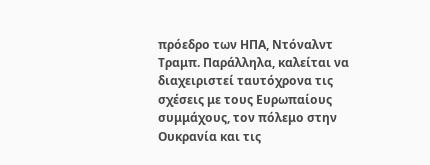πρόεδρο των ΗΠΑ, Ντόναλντ Τραμπ. Παράλληλα, καλείται να διαχειριστεί ταυτόχρονα τις σχέσεις με τους Ευρωπαίους συμμάχους, τον πόλεμο στην Ουκρανία και τις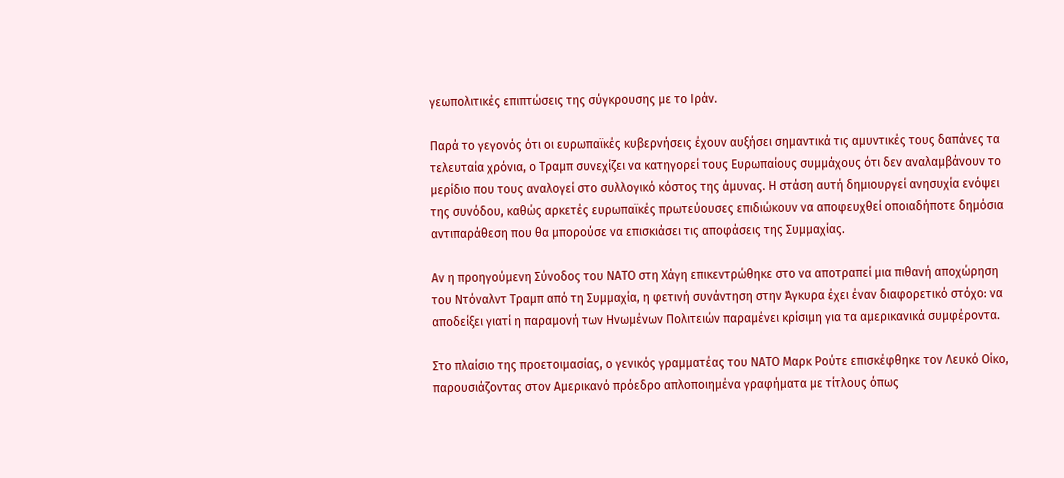γεωπολιτικές επιπτώσεις της σύγκρουσης με το Ιράν.

Παρά το γεγονός ότι οι ευρωπαϊκές κυβερνήσεις έχουν αυξήσει σημαντικά τις αμυντικές τους δαπάνες τα τελευταία χρόνια, ο Τραμπ συνεχίζει να κατηγορεί τους Ευρωπαίους συμμάχους ότι δεν αναλαμβάνουν το μερίδιο που τους αναλογεί στο συλλογικό κόστος της άμυνας. Η στάση αυτή δημιουργεί ανησυχία ενόψει της συνόδου, καθώς αρκετές ευρωπαϊκές πρωτεύουσες επιδιώκουν να αποφευχθεί οποιαδήποτε δημόσια αντιπαράθεση που θα μπορούσε να επισκιάσει τις αποφάσεις της Συμμαχίας.

Αν η προηγούμενη Σύνοδος του ΝΑΤΟ στη Χάγη επικεντρώθηκε στο να αποτραπεί μια πιθανή αποχώρηση του Ντόναλντ Τραμπ από τη Συμμαχία, η φετινή συνάντηση στην Άγκυρα έχει έναν διαφορετικό στόχο: να αποδείξει γιατί η παραμονή των Ηνωμένων Πολιτειών παραμένει κρίσιμη για τα αμερικανικά συμφέροντα.

Στο πλαίσιο της προετοιμασίας, ο γενικός γραμματέας του ΝΑΤΟ Μαρκ Ρούτε επισκέφθηκε τον Λευκό Οίκο, παρουσιάζοντας στον Αμερικανό πρόεδρο απλοποιημένα γραφήματα με τίτλους όπως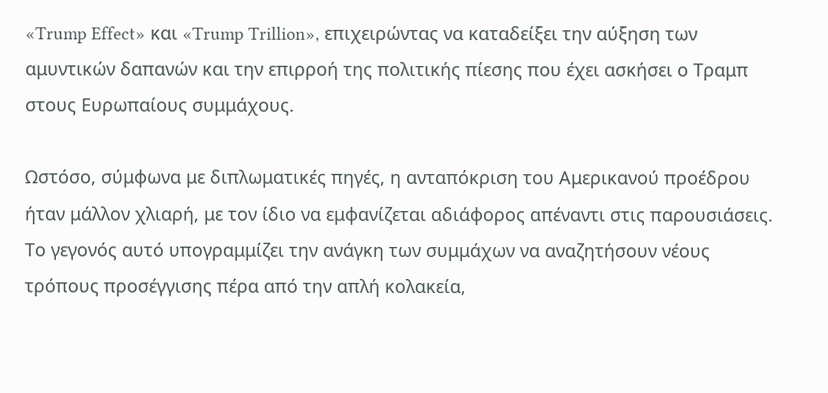«Trump Effect» και «Trump Trillion», επιχειρώντας να καταδείξει την αύξηση των αμυντικών δαπανών και την επιρροή της πολιτικής πίεσης που έχει ασκήσει ο Τραμπ στους Ευρωπαίους συμμάχους.

Ωστόσο, σύμφωνα με διπλωματικές πηγές, η ανταπόκριση του Αμερικανού προέδρου ήταν μάλλον χλιαρή, με τον ίδιο να εμφανίζεται αδιάφορος απέναντι στις παρουσιάσεις. Το γεγονός αυτό υπογραμμίζει την ανάγκη των συμμάχων να αναζητήσουν νέους τρόπους προσέγγισης πέρα από την απλή κολακεία,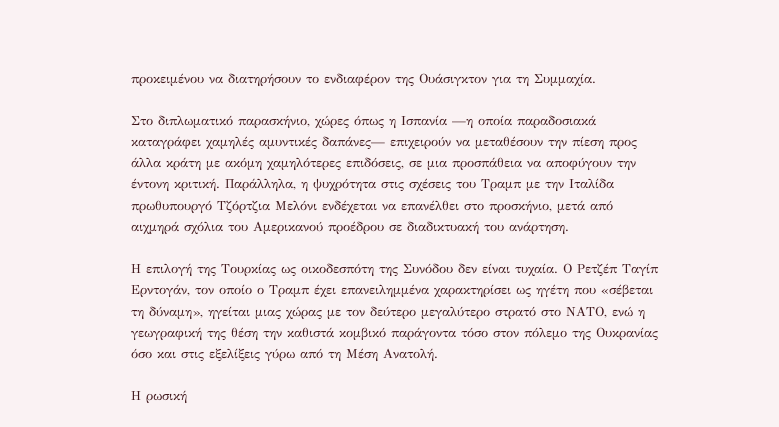προκειμένου να διατηρήσουν το ενδιαφέρον της Ουάσιγκτον για τη Συμμαχία.

Στο διπλωματικό παρασκήνιο, χώρες όπως η Ισπανία —η οποία παραδοσιακά καταγράφει χαμηλές αμυντικές δαπάνες— επιχειρούν να μεταθέσουν την πίεση προς άλλα κράτη με ακόμη χαμηλότερες επιδόσεις, σε μια προσπάθεια να αποφύγουν την έντονη κριτική. Παράλληλα, η ψυχρότητα στις σχέσεις του Τραμπ με την Ιταλίδα πρωθυπουργό Τζόρτζια Μελόνι ενδέχεται να επανέλθει στο προσκήνιο, μετά από αιχμηρά σχόλια του Αμερικανού προέδρου σε διαδικτυακή του ανάρτηση.

Η επιλογή της Τουρκίας ως οικοδεσπότη της Συνόδου δεν είναι τυχαία. Ο Ρετζέπ Ταγίπ Ερντογάν, τον οποίο ο Τραμπ έχει επανειλημμένα χαρακτηρίσει ως ηγέτη που «σέβεται τη δύναμη», ηγείται μιας χώρας με τον δεύτερο μεγαλύτερο στρατό στο ΝΑΤΟ, ενώ η γεωγραφική της θέση την καθιστά κομβικό παράγοντα τόσο στον πόλεμο της Ουκρανίας όσο και στις εξελίξεις γύρω από τη Μέση Ανατολή.

Η ρωσική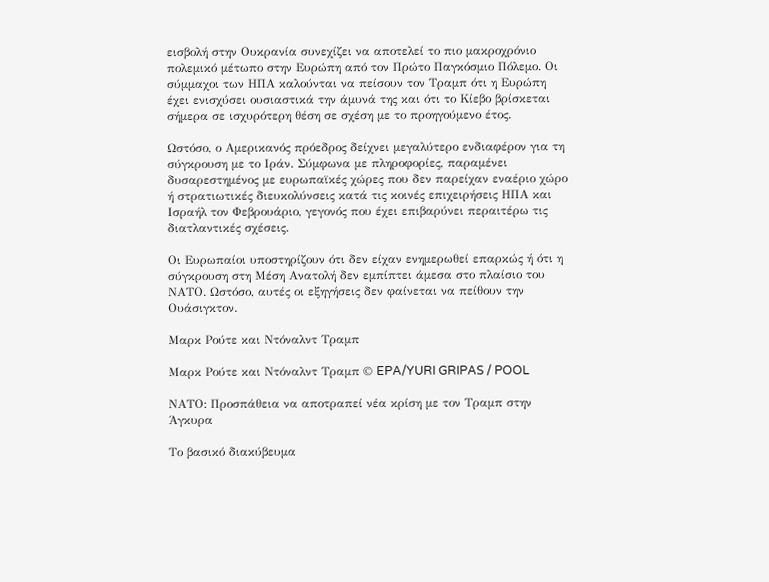εισβολή στην Ουκρανία συνεχίζει να αποτελεί το πιο μακροχρόνιο πολεμικό μέτωπο στην Ευρώπη από τον Πρώτο Παγκόσμιο Πόλεμο. Οι σύμμαχοι των ΗΠΑ καλούνται να πείσουν τον Τραμπ ότι η Ευρώπη έχει ενισχύσει ουσιαστικά την άμυνά της και ότι το Κίεβο βρίσκεται σήμερα σε ισχυρότερη θέση σε σχέση με το προηγούμενο έτος.

Ωστόσο, ο Αμερικανός πρόεδρος δείχνει μεγαλύτερο ενδιαφέρον για τη σύγκρουση με το Ιράν. Σύμφωνα με πληροφορίες, παραμένει δυσαρεστημένος με ευρωπαϊκές χώρες που δεν παρείχαν εναέριο χώρο ή στρατιωτικές διευκολύνσεις κατά τις κοινές επιχειρήσεις ΗΠΑ και Ισραήλ τον Φεβρουάριο, γεγονός που έχει επιβαρύνει περαιτέρω τις διατλαντικές σχέσεις.

Οι Ευρωπαίοι υποστηρίζουν ότι δεν είχαν ενημερωθεί επαρκώς ή ότι η σύγκρουση στη Μέση Ανατολή δεν εμπίπτει άμεσα στο πλαίσιο του ΝΑΤΟ. Ωστόσο, αυτές οι εξηγήσεις δεν φαίνεται να πείθουν την Ουάσιγκτον.

Μαρκ Ρούτε και Ντόναλντ Τραμπ

Μαρκ Ρούτε και Ντόναλντ Τραμπ © EPA/YURI GRIPAS / POOL

ΝΑΤΟ: Προσπάθεια να αποτραπεί νέα κρίση με τον Τραμπ στην Άγκυρα

Το βασικό διακύβευμα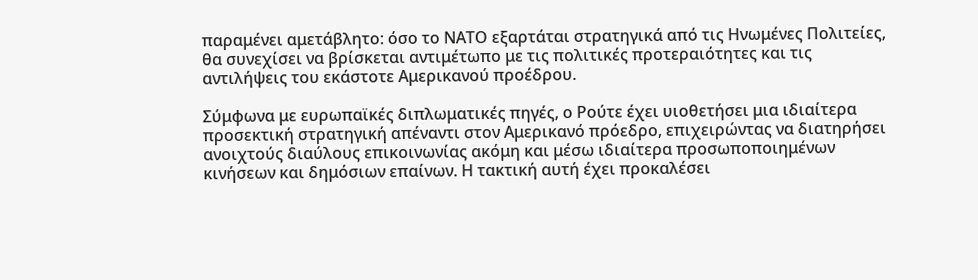παραμένει αμετάβλητο: όσο το ΝΑΤΟ εξαρτάται στρατηγικά από τις Ηνωμένες Πολιτείες, θα συνεχίσει να βρίσκεται αντιμέτωπο με τις πολιτικές προτεραιότητες και τις αντιλήψεις του εκάστοτε Αμερικανού προέδρου.

Σύμφωνα με ευρωπαϊκές διπλωματικές πηγές, ο Ρούτε έχει υιοθετήσει μια ιδιαίτερα προσεκτική στρατηγική απέναντι στον Αμερικανό πρόεδρο, επιχειρώντας να διατηρήσει ανοιχτούς διαύλους επικοινωνίας ακόμη και μέσω ιδιαίτερα προσωποποιημένων κινήσεων και δημόσιων επαίνων. Η τακτική αυτή έχει προκαλέσει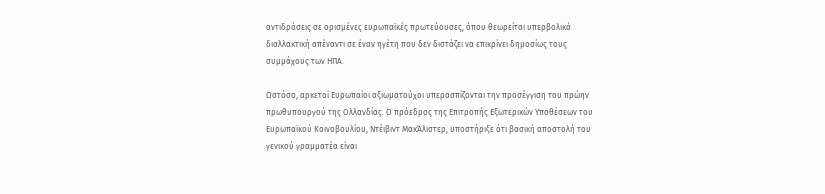αντιδράσεις σε ορισμένες ευρωπαϊκές πρωτεύουσες, όπου θεωρείται υπερβολικά διαλλακτική απέναντι σε έναν ηγέτη που δεν διστάζει να επικρίνει δημοσίως τους συμμάχους των ΗΠΑ.

Ωστόσο, αρκετοί Ευρωπαίοι αξιωματούχοι υπερασπίζονται την προσέγγιση του πρώην πρωθυπουργού της Ολλανδίας. Ο πρόεδρος της Επιτροπής Εξωτερικών Υποθέσεων του Ευρωπαϊκού Κοινοβουλίου, Ντέιβιντ ΜακΆλιστερ, υποστήριξε ότι βασική αποστολή του γενικού γραμματέα είναι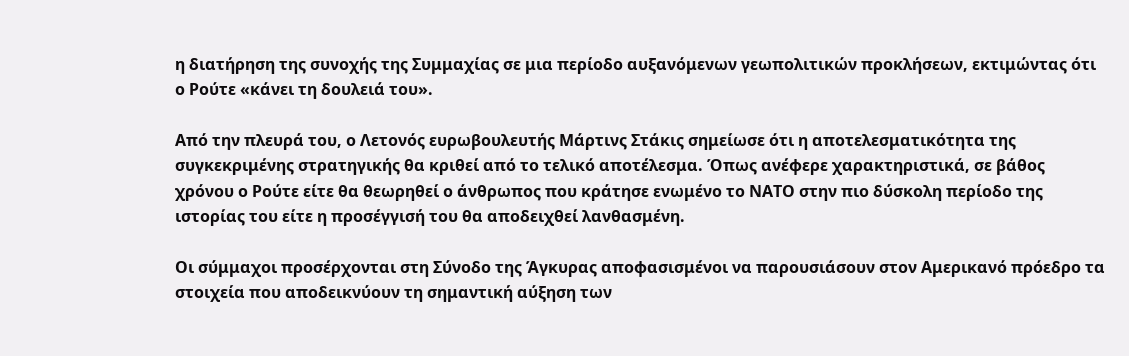η διατήρηση της συνοχής της Συμμαχίας σε μια περίοδο αυξανόμενων γεωπολιτικών προκλήσεων, εκτιμώντας ότι ο Ρούτε «κάνει τη δουλειά του».

Από την πλευρά του, ο Λετονός ευρωβουλευτής Μάρτινς Στάκις σημείωσε ότι η αποτελεσματικότητα της συγκεκριμένης στρατηγικής θα κριθεί από το τελικό αποτέλεσμα. Όπως ανέφερε χαρακτηριστικά, σε βάθος χρόνου ο Ρούτε είτε θα θεωρηθεί ο άνθρωπος που κράτησε ενωμένο το ΝΑΤΟ στην πιο δύσκολη περίοδο της ιστορίας του είτε η προσέγγισή του θα αποδειχθεί λανθασμένη.

Οι σύμμαχοι προσέρχονται στη Σύνοδο της Άγκυρας αποφασισμένοι να παρουσιάσουν στον Αμερικανό πρόεδρο τα στοιχεία που αποδεικνύουν τη σημαντική αύξηση των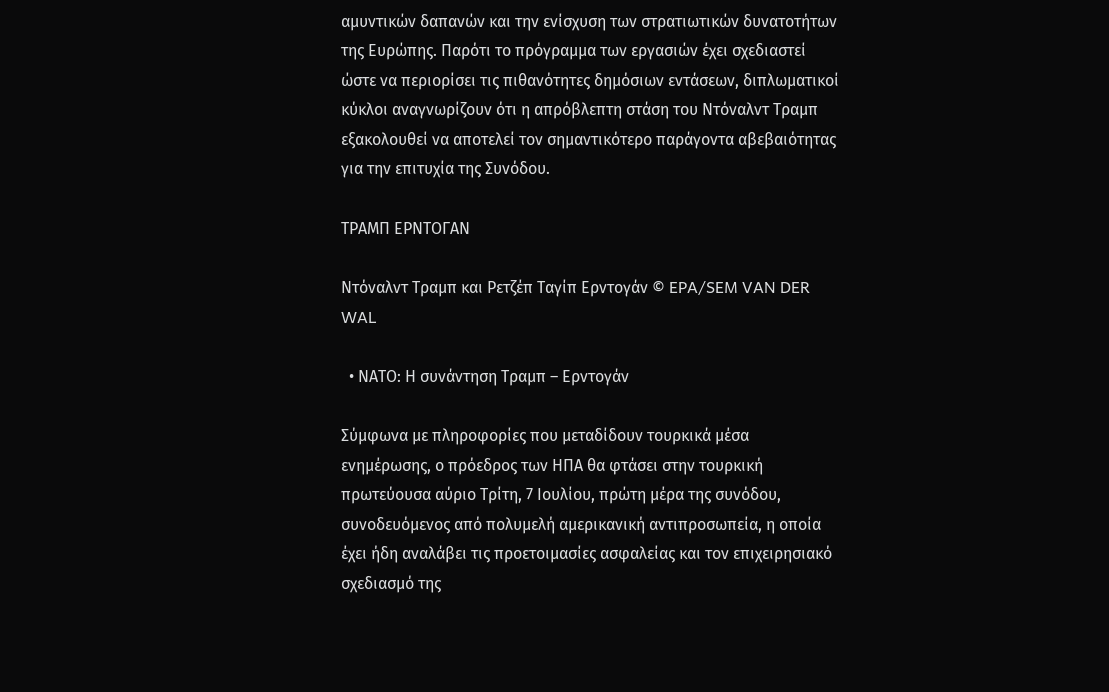αμυντικών δαπανών και την ενίσχυση των στρατιωτικών δυνατοτήτων της Ευρώπης. Παρότι το πρόγραμμα των εργασιών έχει σχεδιαστεί ώστε να περιορίσει τις πιθανότητες δημόσιων εντάσεων, διπλωματικοί κύκλοι αναγνωρίζουν ότι η απρόβλεπτη στάση του Ντόναλντ Τραμπ εξακολουθεί να αποτελεί τον σημαντικότερο παράγοντα αβεβαιότητας για την επιτυχία της Συνόδου.

ΤΡΑΜΠ ΕΡΝΤΟΓΑΝ

Ντόναλντ Τραμπ και Ρετζέπ Ταγίπ Ερντογάν © EPA/SEM VAN DER WAL

  • ΝΑΤΟ: Η συνάντηση Τραμπ – Ερντογάν

Σύμφωνα με πληροφορίες που μεταδίδουν τουρκικά μέσα ενημέρωσης, ο πρόεδρος των ΗΠΑ θα φτάσει στην τουρκική πρωτεύουσα αύριο Τρίτη, 7 Ιουλίου, πρώτη μέρα της συνόδου, συνοδευόμενος από πολυμελή αμερικανική αντιπροσωπεία, η οποία έχει ήδη αναλάβει τις προετοιμασίες ασφαλείας και τον επιχειρησιακό σχεδιασμό της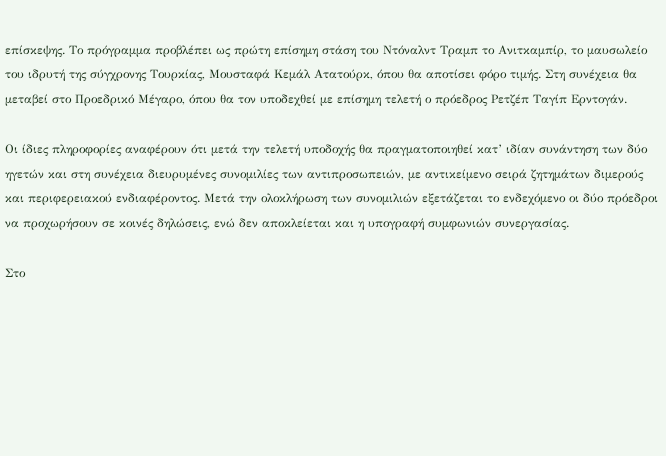επίσκεψης. Το πρόγραμμα προβλέπει ως πρώτη επίσημη στάση του Ντόναλντ Τραμπ το Ανιτκαμπίρ, το μαυσωλείο του ιδρυτή της σύγχρονης Τουρκίας, Μουσταφά Κεμάλ Ατατούρκ, όπου θα αποτίσει φόρο τιμής. Στη συνέχεια θα μεταβεί στο Προεδρικό Μέγαρο, όπου θα τον υποδεχθεί με επίσημη τελετή ο πρόεδρος Ρετζέπ Ταγίπ Ερντογάν.

Οι ίδιες πληροφορίες αναφέρουν ότι μετά την τελετή υποδοχής θα πραγματοποιηθεί κατ’ ιδίαν συνάντηση των δύο ηγετών και στη συνέχεια διευρυμένες συνομιλίες των αντιπροσωπειών, με αντικείμενο σειρά ζητημάτων διμερούς και περιφερειακού ενδιαφέροντος. Μετά την ολοκλήρωση των συνομιλιών εξετάζεται το ενδεχόμενο οι δύο πρόεδροι να προχωρήσουν σε κοινές δηλώσεις, ενώ δεν αποκλείεται και η υπογραφή συμφωνιών συνεργασίας.

Στο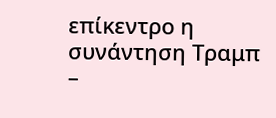επίκεντρο η συνάντηση Τραμπ –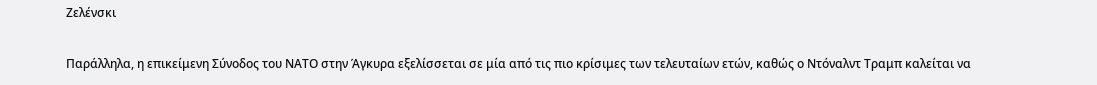Ζελένσκι

Παράλληλα, η επικείμενη Σύνοδος του ΝΑΤΟ στην Άγκυρα εξελίσσεται σε μία από τις πιο κρίσιμες των τελευταίων ετών, καθώς ο Ντόναλντ Τραμπ καλείται να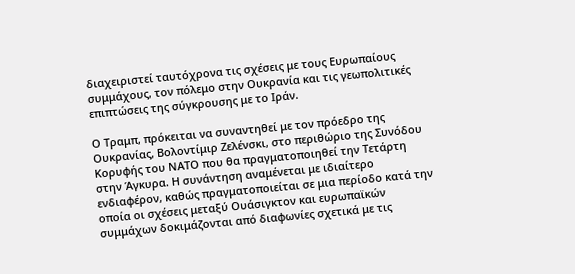διαχειριστεί ταυτόχρονα τις σχέσεις με τους Ευρωπαίους συμμάχους, τον πόλεμο στην Ουκρανία και τις γεωπολιτικές επιπτώσεις της σύγκρουσης με το Ιράν.

Ο Τραμπ, πρόκειται να συναντηθεί με τον πρόεδρο της Ουκρανίας, Βολοντίμιρ Ζελένσκι, στο περιθώριο της Συνόδου Κορυφής του ΝΑΤΟ που θα πραγματοποιηθεί την Τετάρτη στην Άγκυρα. Η συνάντηση αναμένεται με ιδιαίτερο ενδιαφέρον, καθώς πραγματοποιείται σε μια περίοδο κατά την οποία οι σχέσεις μεταξύ Ουάσιγκτον και ευρωπαϊκών συμμάχων δοκιμάζονται από διαφωνίες σχετικά με τις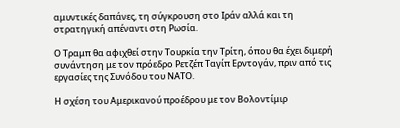αμυντικές δαπάνες, τη σύγκρουση στο Ιράν αλλά και τη στρατηγική απέναντι στη Ρωσία.

Ο Τραμπ θα αφιχθεί στην Τουρκία την Τρίτη, όπου θα έχει διμερή συνάντηση με τον πρόεδρο Ρετζέπ Ταγίπ Ερντογάν, πριν από τις εργασίες της Συνόδου του ΝΑΤΟ.

Η σχέση του Αμερικανού προέδρου με τον Βολοντίμιρ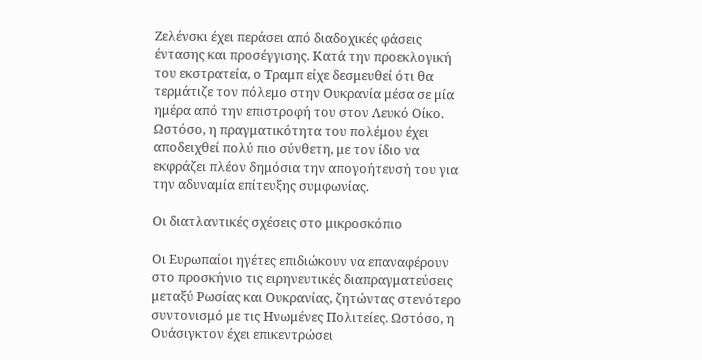Ζελένσκι έχει περάσει από διαδοχικές φάσεις έντασης και προσέγγισης. Κατά την προεκλογική του εκστρατεία, ο Τραμπ είχε δεσμευθεί ότι θα τερμάτιζε τον πόλεμο στην Ουκρανία μέσα σε μία ημέρα από την επιστροφή του στον Λευκό Οίκο. Ωστόσο, η πραγματικότητα του πολέμου έχει αποδειχθεί πολύ πιο σύνθετη, με τον ίδιο να εκφράζει πλέον δημόσια την απογοήτευσή του για την αδυναμία επίτευξης συμφωνίας.

Οι διατλαντικές σχέσεις στο μικροσκόπιο

Οι Ευρωπαίοι ηγέτες επιδιώκουν να επαναφέρουν στο προσκήνιο τις ειρηνευτικές διαπραγματεύσεις μεταξύ Ρωσίας και Ουκρανίας, ζητώντας στενότερο συντονισμό με τις Ηνωμένες Πολιτείες. Ωστόσο, η Ουάσιγκτον έχει επικεντρώσει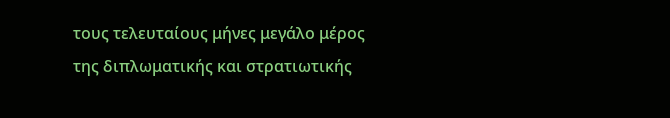τους τελευταίους μήνες μεγάλο μέρος της διπλωματικής και στρατιωτικής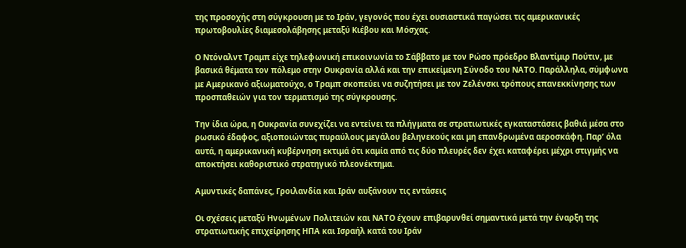της προσοχής στη σύγκρουση με το Ιράν, γεγονός που έχει ουσιαστικά παγώσει τις αμερικανικές πρωτοβουλίες διαμεσολάβησης μεταξύ Κιέβου και Μόσχας.

Ο Ντόναλντ Τραμπ είχε τηλεφωνική επικοινωνία το Σάββατο με τον Ρώσο πρόεδρο Βλαντίμιρ Πούτιν, με βασικά θέματα τον πόλεμο στην Ουκρανία αλλά και την επικείμενη Σύνοδο του ΝΑΤΟ. Παράλληλα, σύμφωνα με Αμερικανό αξιωματούχο, ο Τραμπ σκοπεύει να συζητήσει με τον Ζελένσκι τρόπους επανεκκίνησης των προσπαθειών για τον τερματισμό της σύγκρουσης.

Την ίδια ώρα, η Ουκρανία συνεχίζει να εντείνει τα πλήγματα σε στρατιωτικές εγκαταστάσεις βαθιά μέσα στο ρωσικό έδαφος, αξιοποιώντας πυραύλους μεγάλου βεληνεκούς και μη επανδρωμένα αεροσκάφη. Παρ’ όλα αυτά, η αμερικανική κυβέρνηση εκτιμά ότι καμία από τις δύο πλευρές δεν έχει καταφέρει μέχρι στιγμής να αποκτήσει καθοριστικό στρατηγικό πλεονέκτημα.

Αμυντικές δαπάνες, Γροιλανδία και Ιράν αυξάνουν τις εντάσεις

Οι σχέσεις μεταξύ Ηνωμένων Πολιτειών και ΝΑΤΟ έχουν επιβαρυνθεί σημαντικά μετά την έναρξη της στρατιωτικής επιχείρησης ΗΠΑ και Ισραήλ κατά του Ιράν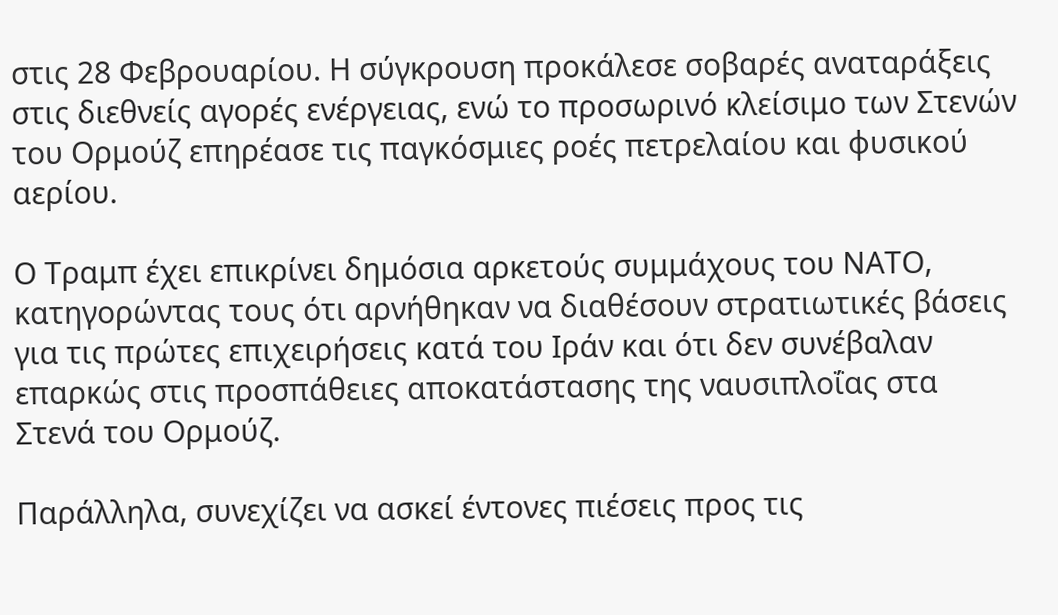στις 28 Φεβρουαρίου. Η σύγκρουση προκάλεσε σοβαρές αναταράξεις στις διεθνείς αγορές ενέργειας, ενώ το προσωρινό κλείσιμο των Στενών του Ορμούζ επηρέασε τις παγκόσμιες ροές πετρελαίου και φυσικού αερίου.

Ο Τραμπ έχει επικρίνει δημόσια αρκετούς συμμάχους του ΝΑΤΟ, κατηγορώντας τους ότι αρνήθηκαν να διαθέσουν στρατιωτικές βάσεις για τις πρώτες επιχειρήσεις κατά του Ιράν και ότι δεν συνέβαλαν επαρκώς στις προσπάθειες αποκατάστασης της ναυσιπλοΐας στα Στενά του Ορμούζ.

Παράλληλα, συνεχίζει να ασκεί έντονες πιέσεις προς τις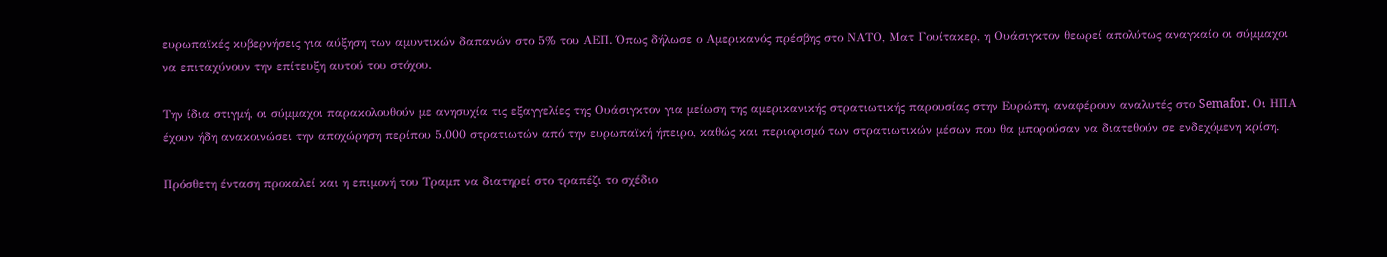ευρωπαϊκές κυβερνήσεις για αύξηση των αμυντικών δαπανών στο 5% του ΑΕΠ. Όπως δήλωσε ο Αμερικανός πρέσβης στο ΝΑΤΟ, Ματ Γουίτακερ, η Ουάσιγκτον θεωρεί απολύτως αναγκαίο οι σύμμαχοι να επιταχύνουν την επίτευξη αυτού του στόχου.

Την ίδια στιγμή, οι σύμμαχοι παρακολουθούν με ανησυχία τις εξαγγελίες της Ουάσιγκτον για μείωση της αμερικανικής στρατιωτικής παρουσίας στην Ευρώπη, αναφέρουν αναλυτές στο Semafor. Οι ΗΠΑ έχουν ήδη ανακοινώσει την αποχώρηση περίπου 5.000 στρατιωτών από την ευρωπαϊκή ήπειρο, καθώς και περιορισμό των στρατιωτικών μέσων που θα μπορούσαν να διατεθούν σε ενδεχόμενη κρίση.

Πρόσθετη ένταση προκαλεί και η επιμονή του Τραμπ να διατηρεί στο τραπέζι το σχέδιο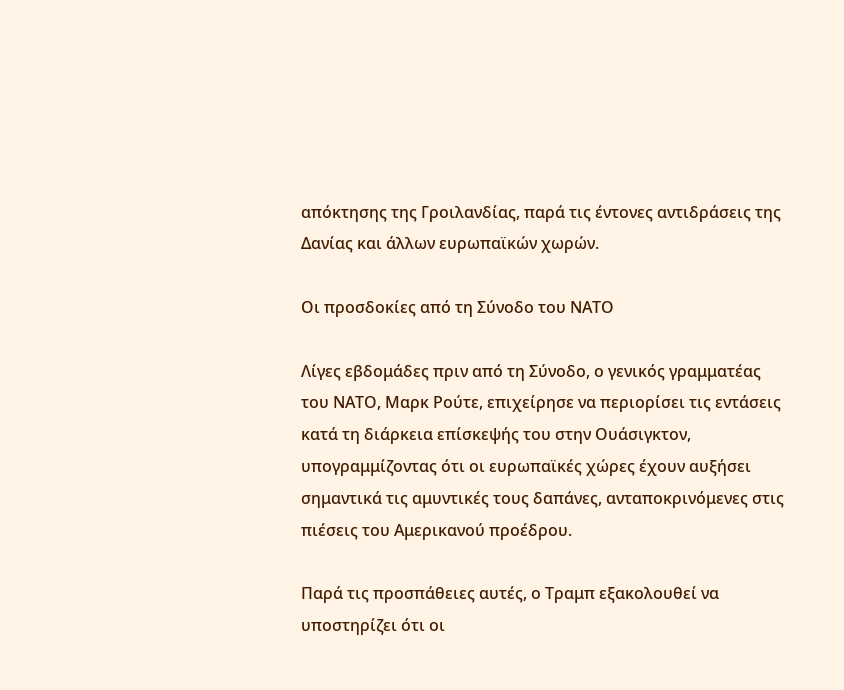απόκτησης της Γροιλανδίας, παρά τις έντονες αντιδράσεις της Δανίας και άλλων ευρωπαϊκών χωρών.

Οι προσδοκίες από τη Σύνοδο του ΝΑΤΟ

Λίγες εβδομάδες πριν από τη Σύνοδο, ο γενικός γραμματέας του ΝΑΤΟ, Μαρκ Ρούτε, επιχείρησε να περιορίσει τις εντάσεις κατά τη διάρκεια επίσκεψής του στην Ουάσιγκτον, υπογραμμίζοντας ότι οι ευρωπαϊκές χώρες έχουν αυξήσει σημαντικά τις αμυντικές τους δαπάνες, ανταποκρινόμενες στις πιέσεις του Αμερικανού προέδρου.

Παρά τις προσπάθειες αυτές, ο Τραμπ εξακολουθεί να υποστηρίζει ότι οι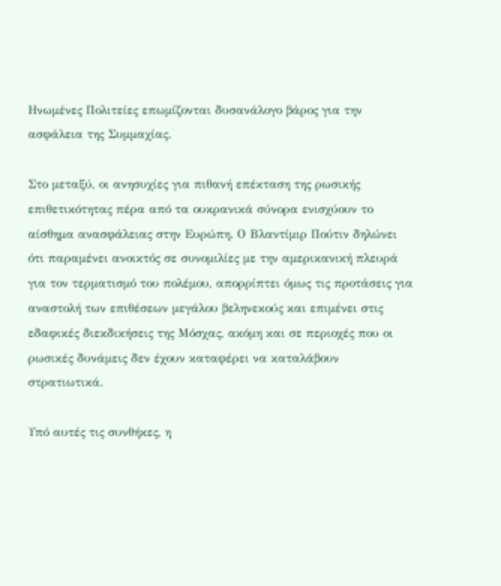Ηνωμένες Πολιτείες επωμίζονται δυσανάλογο βάρος για την ασφάλεια της Συμμαχίας.

Στο μεταξύ, οι ανησυχίες για πιθανή επέκταση της ρωσικής επιθετικότητας πέρα από τα ουκρανικά σύνορα ενισχύουν το αίσθημα ανασφάλειας στην Ευρώπη. Ο Βλαντίμιρ Πούτιν δηλώνει ότι παραμένει ανοικτός σε συνομιλίες με την αμερικανική πλευρά για τον τερματισμό του πολέμου, απορρίπτει όμως τις προτάσεις για αναστολή των επιθέσεων μεγάλου βεληνεκούς και επιμένει στις εδαφικές διεκδικήσεις της Μόσχας, ακόμη και σε περιοχές που οι ρωσικές δυνάμεις δεν έχουν καταφέρει να καταλάβουν στρατιωτικά.

Υπό αυτές τις συνθήκες, η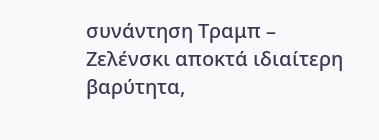συνάντηση Τραμπ – Ζελένσκι αποκτά ιδιαίτερη βαρύτητα,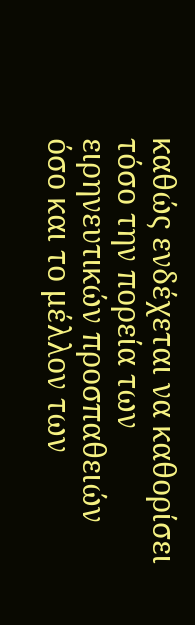καθώς ενδέχεται να καθορίσει τόσο την πορεία των ειρηνευτικών προσπαθειών όσο και το μέλλον των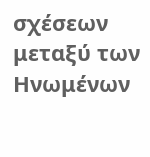σχέσεων μεταξύ των Ηνωμένων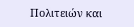Πολιτειών και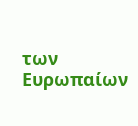των Ευρωπαίων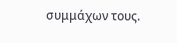συμμάχων τους.